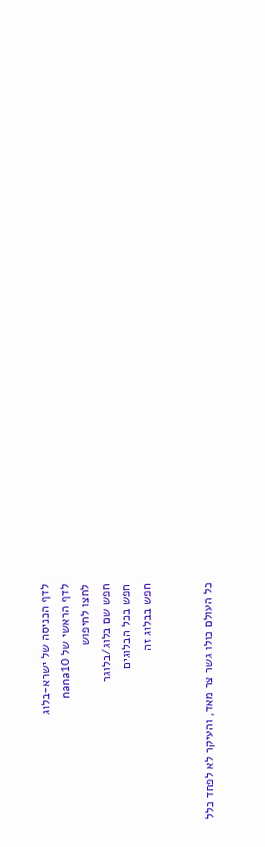לדף הכניסה של ישרא-בלוג
לדף הראשי של nana10
לחצו לחיפוש
חפש שם בלוג/בלוגר
חפש בכל הבלוגים
חפש בבלוג זה


כל העולם כולו גשר צר מאד, והעיקר לא לפחד כלל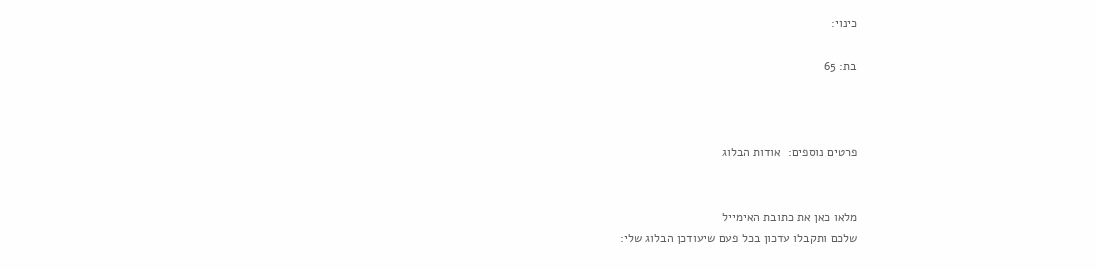כינוי:

בת: 65



פרטים נוספים:  אודות הבלוג


מלאו כאן את כתובת האימייל
שלכם ותקבלו עדכון בכל פעם שיעודכן הבלוג שלי: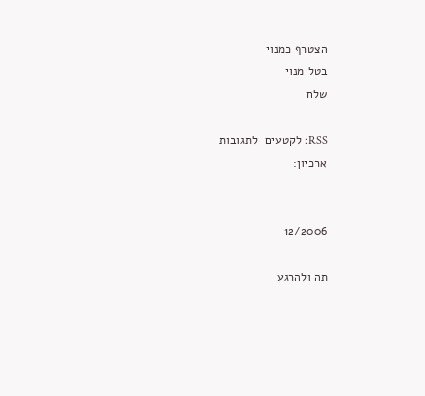הצטרף כמנוי
בטל מנוי
שלח

RSS: לקטעים  לתגובות
ארכיון:


12/2006

תה ולהרגע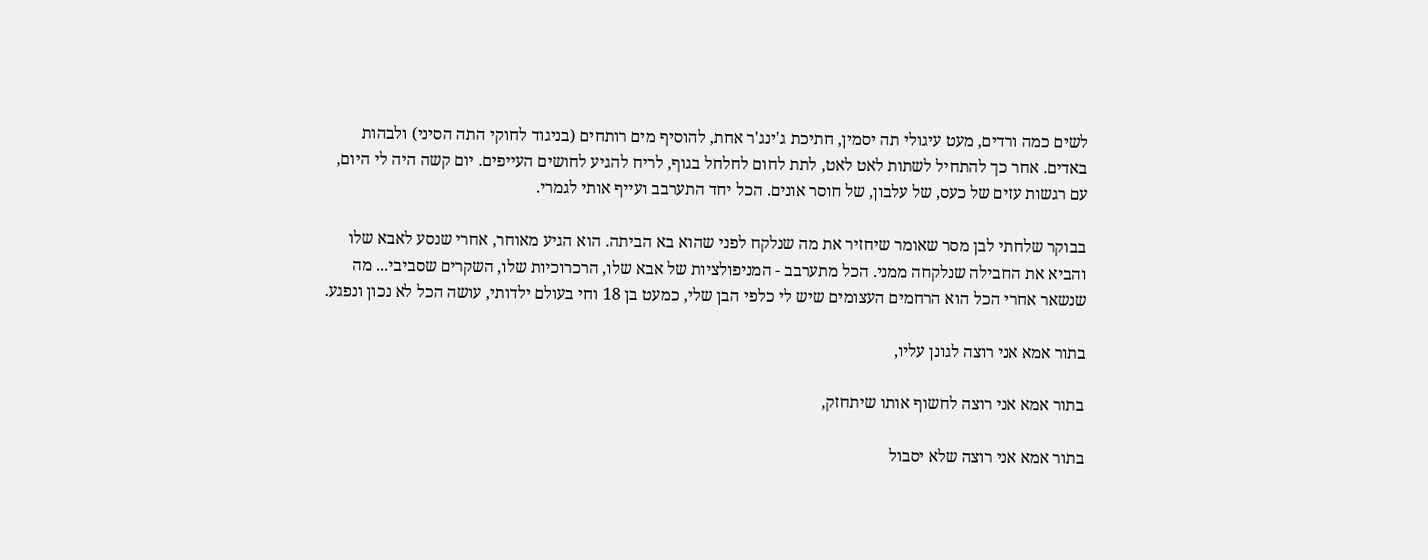לשים כמה ורדים, מעט עיגולי תה יסמין, חתיכת ג'ינג'ר אחת, להוסיף מים רותחים (בניגוד לחוקי התה הסיני) ולבהות באדים. אחר כך להתחיל לשתות לאט לאט, לתת לחום לחלחל בגוף, לריח להגיע לחושים העייפים. יום קשה היה לי היום, עם רגשות עזים של כעס, של עלבון, של חוסר אונים. הכל יחד התערבב ועייף אותי לגמרי.

בבוקר שלחתי לבן מסר שאומר שיחזיר את מה שנלקח לפני שהוא בא הביתה. הוא הגיע מאוחר, אחרי שנסע לאבא שלו והביא את החבילה שנלקחה ממני. הכל מתערבב - המניפולציות של אבא שלו, הרכרוכיות שלו, השקרים שסביבי... מה שנשאר אחרי הכל הוא הרחמים העצומים שיש לי כלפי הבן שלי, כמעט בן 18 וחי בעולם ילדותי, עושה הכל לא נכון ונפגע.

בתור אמא אני רוצה לגונן עליו,

בתור אמא אני רוצה לחשוף אותו שיתחזק,

בתור אמא אני רוצה שלא יסבול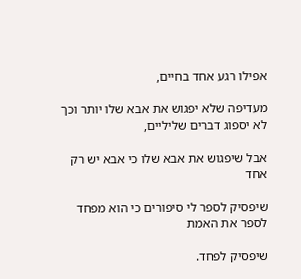אפילו רגע אחד בחיים,

מעדיפה שלא יפגוש את אבא שלו יותר וכך לא יספוג דברים שליליים,

אבל שיפגוש את אבא שלו כי אבא יש רק אחד

שיפסיק לספר לי סיפורים כי הוא מפחד לספר את האמת

שיפסיק לפחד.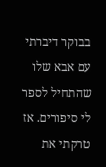בבוקר דיברתי עם אבא שלו שהתחיל לספר לי סיפורים. אז טרקתי את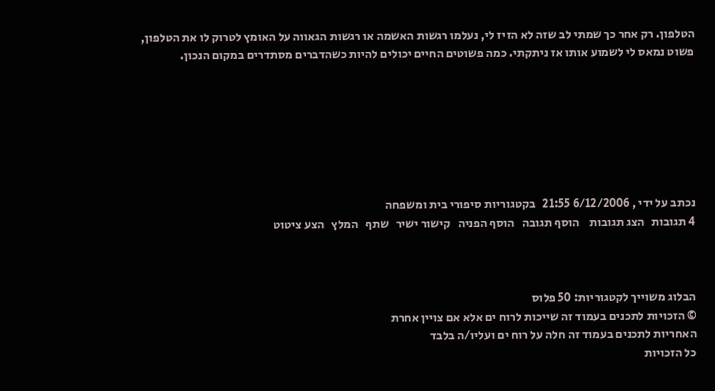הטלפון. רק אחר כך שמתי לב שזה לא הזיז לי, נעלמו רגשות האשמה או רגשות הגאווה על האומץ לטרוק לו את הטלפון, פשוט נמאס לי לשמוע אותו אז ניתקתי. כמה פשוטים החיים יכולים להיות כשהדברים מסתדרים במקום הנכון.







נכתב על ידי , 6/12/2006 21:55   בקטגוריות סיפורי בית ומשפחה
4 תגובות   הצג תגובות    הוסף תגובה   הוסף הפניה   קישור ישיר   שתף   המלץ   הצע ציטוט



הבלוג משוייך לקטגוריות: 50 פלוס
© הזכויות לתכנים בעמוד זה שייכות לרוח ים אלא אם צויין אחרת
האחריות לתכנים בעמוד זה חלה על רוח ים ועליו/ה בלבד
כל הזכויות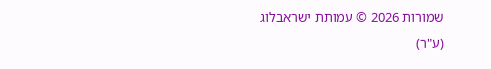שמורות 2026 © עמותת ישראבלוג (ע"ר)